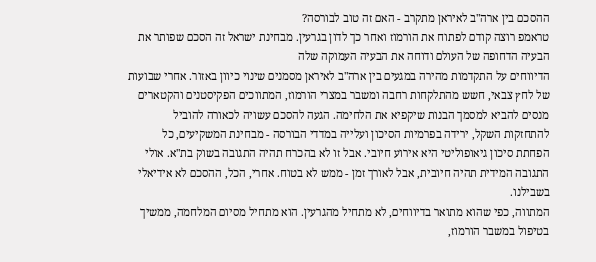ההסכם בין ארה"ב לאיראן מתקרב - האם זה טוב לבורסה?
טראמפ רוצה קודם לפתוח את הורמוז ואחר כך לדון בגרעין. מבחינת ישראל זה הסכם שפותר את הבעיה הדחופה של העולם ודוחה את הבעיה העמוקה שלה
הדיווחים על התקדמות מהירה במגעים בין ארה"ב לאיראן מסמנים שינוי כיוון באזור. אחרי שבועות של לחץ צבאי, חשש מהתלקחות רחבה ומשבר במצרי הורמוז, המתווכים הפקיסטנים והקטארים מנסים להביא למסמך הבנות שיקפיא את הלחימה. הגעה להסכם עשויה לכאורה להוביל להתחזקות השקל, ירידה בפרמיות הסיכון ועלייה במדדי הבורסה - מבחינת המשקיעים, כל הפחתת סיכון גיאופוליטי היא אירוע חיובי. אבל זו לא בהכרח תהיה התגובה בשוק בת"א. אולי התגובה המידית תהיה חיובית, אבל לאורך זמן - ממש לא בטוח. אחרי, הכל, ההסכם לא אידיאלי בשבילנו.
המתווה, כפי שהוא מתואר בדיווחים, לא מתחיל מהגרעין. הוא מתחיל מסיום המלחמה, ממשיך בטיפול במשבר הורמוז,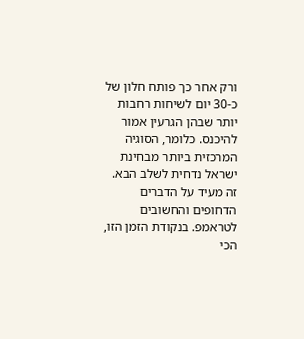ורק אחר כך פותח חלון של כ-30 יום לשיחות רחבות יותר שבהן הגרעין אמור להיכנס. כלומר, הסוגיה המרכזית ביותר מבחינת ישראל נדחית לשלב הבא. זה מעיד על הדברים הדחופים והחשובים לטראמפ. בנקודת הזמן הזו, הכי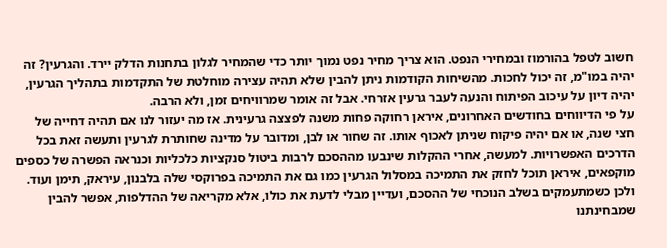חשוב לטפל בהורמוז ובמחירי הנפט. הוא צריך מחיר נפט נמוך יותר כדי שהמחיר לגלון בתחנות הדלק יירד. והגרעין? זה יהיה במו"מ, זה יכול לחכות. מהשיחות הקודמות ניתן להבין שלא תהיה עצירה מוחלטת של התקדמות בתהליך הגרעין, יהיה דיון על עיכוב הפיתוח והנעה לעבר גרעין אזרחי. אבל זה אומר שמרוויחים זמן, ולא הרבה.
על פי הדיווחים בחודשים האחרונים, איראן רחוקה פחות משנה לפצצה גרעינית. אז מה יעזור לנו אם תהיה דחייה של חצי שנה, או אם יהיה פיקוח שניתן לאכוף אותו. זה שחור או לבן, ומדובר על מדינה שחותרת לגרעין ותעשה זאת בכל הדרכים האפשרויות. למעשה, אחרי ההקלות שינבעו מההסכם לרבות ביטול סנקציות כלכליות וכנראה הפשרה של כספים מוקפאים, איראן תוכל לחזק את התמיכה במסלול הגרעין כמו גם את התמיכה בפרוקסי שלה בלבנון, עיראק, תימן ועוד.
ולכן כשמתעמקים בשלב הנוכחי של ההסכם, ועדיין מבלי לדעת את כולו, אלא מקריאה של ההדלפות, אפשר להבין שמבחינתנו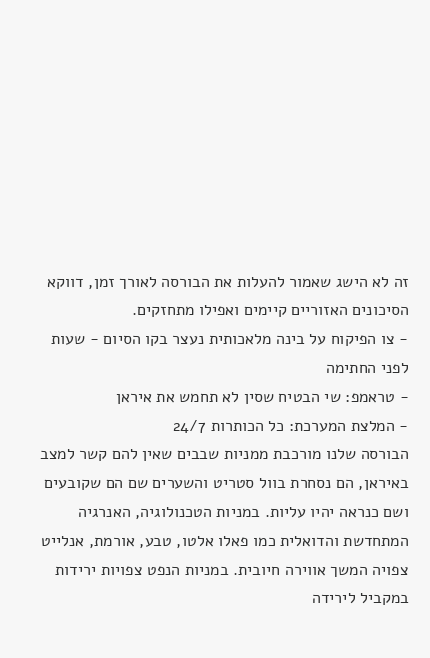זה לא הישג שאמור להעלות את הבורסה לאורך זמן, דווקא הסיכונים האזוריים קיימים ואפילו מתחזקים.
- צו הפיקוח על בינה מלאכותית נעצר בקו הסיום - שעות לפני החתימה
- טראמפ: שי הבטיח שסין לא תחמש את איראן
- המלצת המערכת: כל הכותרות 24/7
הבורסה שלנו מורכבת ממניות שבבים שאין להם קשר למצב באיראן, הם נסחרת בוול סטריט והשערים שם הם שקובעים ושם כנראה יהיו עליות. במניות הטכנולוגיה, האנרגיה המתחדשת והדואלית כמו פאלו אלטו, טבע, אורמת, אנלייט צפויה המשך אווירה חיובית. במניות הנפט צפויות ירידות במקביל לירידה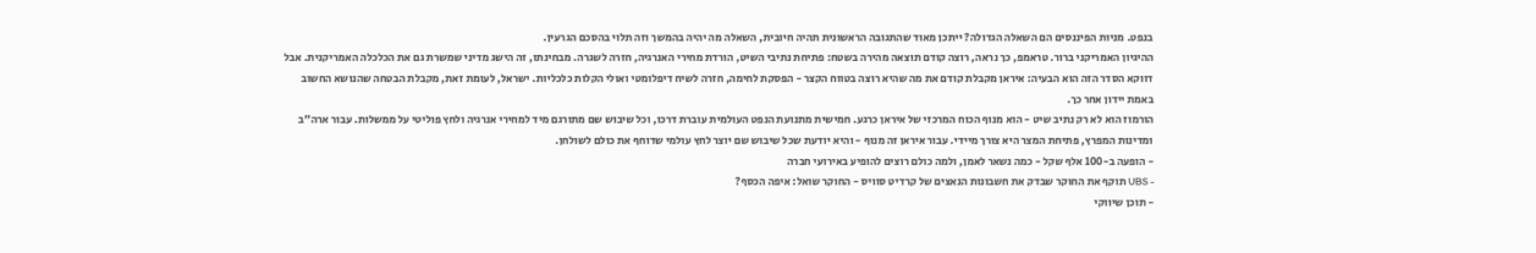בנפט. מניות הפיננסים הם השאלה הגדולה? ייתכן מאוד שהתגובה הראשונית תהיה חיובית, השאלה מה יהיה בהמשך וזה תלוי בהסכם הגרעין.
ההיגיון האמריקני ברור. טראמפ, כך נראה, רוצה קודם תוצאה מהירה בשטח: פתיחת נתיבי השיט, הורדת מחירי האנרגיה, חזרה לשגרה. מבחינתו, זה הישג מדיני שמשרת גם את הכלכלה האמריקנית. אבל דווקא הסדר הזה הוא הבעיה: איראן מקבלת קודם את מה שהיא רוצה בטווח הקצר - הפסקת לחימה, חזרה לשיח דיפלומטי ואולי הקלות כלכליות. ישראל, לעומת זאת, מקבלת הבטחה שהנושא החשוב באמת יידון אחר כך.
הורמוז הוא לא רק נתיב שיט - הוא מנוף הכוח המרכזי של איראן כרגע. חמישית מתנועת הנפט העולמית עוברת דרכו, וכל שיבוש שם מתורגם מיד למחירי אנרגיה ולחץ פוליטי על ממשלות. עבור ארה"ב ומדינות המפרץ, פתיחת המצר היא צורך מיידי. עבור איראן זה מנוף - והיא יודעת שכל שיבוש שם יוצר לחץ עולמי שדוחף את כולם לשולחן.
- הופעה ב-100 אלף שקל - כמה נשאר לאמן, ולמה כולם רוצים להופיע באירועי חברה
- UBS תוקף את החוקר שבדק את חשבונות הנאצים של קרדיט סוויס - החוקר שואל: איפה הכסף?
- תוכן שיווקי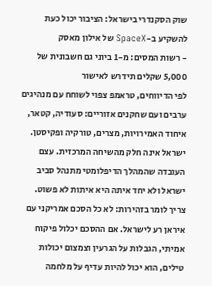שוק הסקנדרי בישראל: הציבור יכול כעת להשקיע ב-SpaceX של אילון מאסק
- רשות המסים: מ-1 ביוני גם חשבונית של 5,000 שקלים תידרש לאישור
לפי הדיווחים, טראמפ צפוי לשוחח עם מנהיגים ערבים ועם שחקנים אזוריים: סעודיה, קטאר, איחוד האמירויות, מצרים, טורקיה ופקיסטן. ישראל אינה חלק מהשיחה המרכזית. עצם העובדה שהמהלך הדיפלומטי מתנהל סביב ישראל ולא יחד איתה היא איתות לא פשוט.
צריך לומר בזהירות: לא כל הסכם אמריקני עם איראן רע לישראל. אם ההסכם יכלול פיקוח אמיתי, הגבלות על הגרעין וצמצום יכולות טילים, הוא יכול להיות עדיף על מלחמה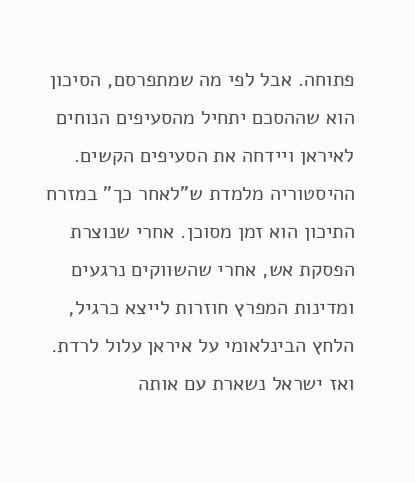פתוחה. אבל לפי מה שמתפרסם, הסיכון הוא שההסכם יתחיל מהסעיפים הנוחים לאיראן ויידחה את הסעיפים הקשים.
ההיסטוריה מלמדת ש"לאחר כך" במזרח התיכון הוא זמן מסוכן. אחרי שנוצרת הפסקת אש, אחרי שהשווקים נרגעים ומדינות המפרץ חוזרות לייצא כרגיל, הלחץ הבינלאומי על איראן עלול לרדת. ואז ישראל נשארת עם אותה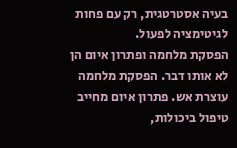בעיה אסטרטגית, רק עם פחות לגיטימציה לפעול.
הפסקת מלחמה ופתרון איום הן לא אותו דבר. הפסקת מלחמה עוצרת אש. פתרון איום מחייב טיפול ביכולות,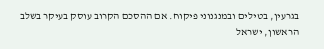בגרעין, בטילים ובמנגנוני פיקוח. אם ההסכם הקרוב עוסק בעיקר בשלב הראשון, ישראל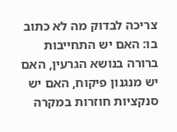צריכה לבדוק מה לא כתוב בו: האם יש התחייבות ברורה בנושא הגרעין, האם יש מנגנון פיקוח, האם יש סנקציות חוזרות במקרה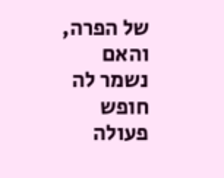של הפרה, והאם נשמר לה חופש פעולה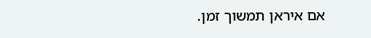אם איראן תמשוך זמן.